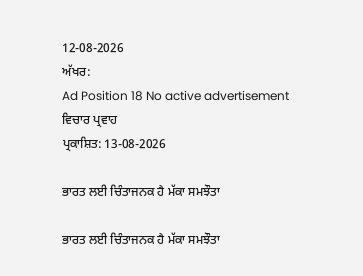12-08-2026
ਅੱਖਰ:
Ad Position 18 No active advertisement
ਵਿਚਾਰ ਪ੍ਰਵਾਹ
ਪ੍ਰਕਾਸ਼ਿਤ: 13-08-2026

ਭਾਰਤ ਲਈ ਚਿੰਤਾਜਨਕ ਹੈ ਮੱਕਾ ਸਮਝੌਤਾ

ਭਾਰਤ ਲਈ ਚਿੰਤਾਜਨਕ ਹੈ ਮੱਕਾ ਸਮਝੌਤਾ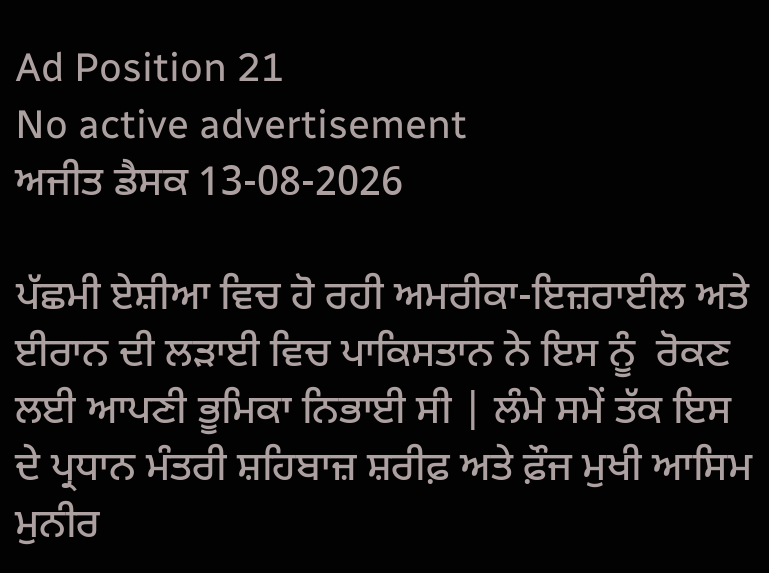Ad Position 21
No active advertisement
ਅਜੀਤ ਡੈਸਕ 13-08-2026

ਪੱਛਮੀ ਏਸ਼ੀਆ ਵਿਚ ਹੋ ਰਹੀ ਅਮਰੀਕਾ-ਇਜ਼ਰਾਈਲ ਅਤੇ ਈਰਾਨ ਦੀ ਲੜਾਈ ਵਿਚ ਪਾਕਿਸਤਾਨ ਨੇ ਇਸ ਨੂੰ  ਰੋਕਣ ਲਈ ਆਪਣੀ ਭੂਮਿਕਾ ਨਿਭਾਈ ਸੀ | ਲੰਮੇ ਸਮੇਂ ਤੱਕ ਇਸ ਦੇ ਪ੍ਰਧਾਨ ਮੰਤਰੀ ਸ਼ਹਿਬਾਜ਼ ਸ਼ਰੀਫ਼ ਅਤੇ ਫ਼ੌਜ ਮੁਖੀ ਆਸਿਮ ਮੁਨੀਰ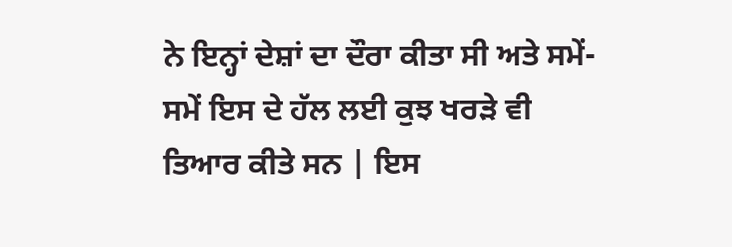ਨੇ ਇਨ੍ਹਾਂ ਦੇਸ਼ਾਂ ਦਾ ਦੌਰਾ ਕੀਤਾ ਸੀ ਅਤੇ ਸਮੇਂ-ਸਮੇਂ ਇਸ ਦੇ ਹੱਲ ਲਈ ਕੁਝ ਖਰੜੇ ਵੀ ਤਿਆਰ ਕੀਤੇ ਸਨ | ਇਸ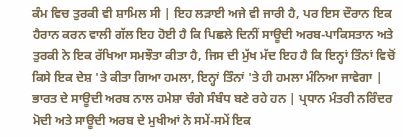ਕੰਮ ਵਿਚ ਤੁਰਕੀ ਵੀ ਸ਼ਾਮਿਲ ਸੀ | ਇਹ ਲੜਾਈ ਅਜੇ ਵੀ ਜਾਰੀ ਹੈ, ਪਰ ਇਸ ਦੌਰਾਨ ਇਕ ਹੈਰਾਨ ਕਰਨ ਵਾਲੀ ਗੱਲ ਇਹ ਹੋਈ ਹੈ ਕਿ ਪਿਛਲੇ ਦਿਨੀਂ ਸਾਊਦੀ ਅਰਬ-ਪਾਕਿਸਤਾਨ ਅਤੇ ਤੁਰਕੀ ਨੇ ਇਕ ਰੱਖਿਆ ਸਮਝੌਤਾ ਕੀਤਾ ਹੈ, ਜਿਸ ਦੀ ਮੁੱਖ ਮੱਦ ਇਹ ਹੈ ਕਿ ਇਨ੍ਹਾਂ ਤਿੰਨਾਂ ਵਿਚੋਂ ਕਿਸੇ ਇਕ ਦੇਸ਼ 'ਤੇ ਕੀਤਾ ਗਿਆ ਹਮਲਾ, ਇਨ੍ਹਾਂ ਤਿੰਨਾਂ 'ਤੇ ਹੀ ਹਮਲਾ ਮੰਨਿਆ ਜਾਵੇਗਾ |
ਭਾਰਤ ਦੇ ਸਾਊਦੀ ਅਰਬ ਨਾਲ ਹਮੇਸ਼ਾ ਚੰਗੇ ਸੰਬੰਧ ਬਣੇ ਰਹੇ ਹਨ | ਪ੍ਰਧਾਨ ਮੰਤਰੀ ਨਰਿੰਦਰ ਮੋਦੀ ਅਤੇ ਸਾਊਦੀ ਅਰਬ ਦੇ ਮੁਖੀਆਂ ਨੇ ਸਮੇਂ-ਸਮੇਂ ਇਕ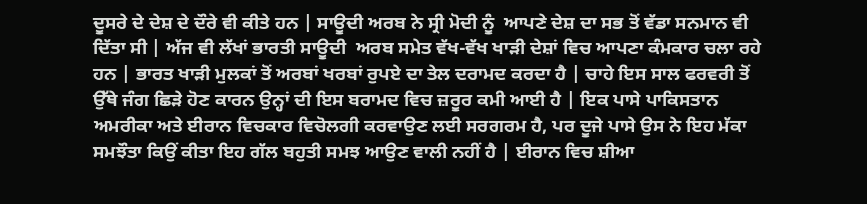ਦੂਸਰੇ ਦੇ ਦੇਸ਼ ਦੇ ਦੌਰੇ ਵੀ ਕੀਤੇ ਹਨ | ਸਾਊਦੀ ਅਰਬ ਨੇ ਸ੍ਰੀ ਮੋਦੀ ਨੂੰ  ਆਪਣੇ ਦੇਸ਼ ਦਾ ਸਭ ਤੋਂ ਵੱਡਾ ਸਨਮਾਨ ਵੀ ਦਿੱਤਾ ਸੀ | ਅੱਜ ਵੀ ਲੱਖਾਂ ਭਾਰਤੀ ਸਾਊਦੀ  ਅਰਬ ਸਮੇਤ ਵੱਖ-ਵੱਖ ਖਾੜੀ ਦੇਸ਼ਾਂ ਵਿਚ ਆਪਣਾ ਕੰਮਕਾਰ ਚਲਾ ਰਹੇ ਹਨ | ਭਾਰਤ ਖਾੜੀ ਮੁਲਕਾਂ ਤੋਂ ਅਰਬਾਂ ਖਰਬਾਂ ਰੁਪਏ ਦਾ ਤੇਲ ਦਰਾਮਦ ਕਰਦਾ ਹੈ | ਚਾਹੇ ਇਸ ਸਾਲ ਫਰਵਰੀ ਤੋਂ ਉੱਥੇ ਜੰਗ ਛਿੜੇ ਹੋਣ ਕਾਰਨ ਉਨ੍ਹਾਂ ਦੀ ਇਸ ਬਰਾਮਦ ਵਿਚ ਜ਼ਰੂਰ ਕਮੀ ਆਈ ਹੈ | ਇਕ ਪਾਸੇ ਪਾਕਿਸਤਾਨ ਅਮਰੀਕਾ ਅਤੇ ਈਰਾਨ ਵਿਚਕਾਰ ਵਿਚੋਲਗੀ ਕਰਵਾਉਣ ਲਈ ਸਰਗਰਮ ਹੈ, ਪਰ ਦੂਜੇ ਪਾਸੇ ਉਸ ਨੇ ਇਹ ਮੱਕਾ ਸਮਝੌਤਾ ਕਿਉਂ ਕੀਤਾ ਇਹ ਗੱਲ ਬਹੁਤੀ ਸਮਝ ਆਉਣ ਵਾਲੀ ਨਹੀਂ ਹੈ | ਈਰਾਨ ਵਿਚ ਸ਼ੀਆ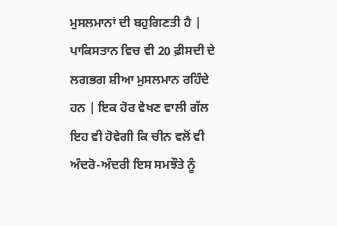ਮੁਸਲਮਾਨਾਂ ਦੀ ਬਹੁਗਿਣਤੀ ਹੈ | ਪਾਕਿਸਤਾਨ ਵਿਚ ਵੀ 20 ਫ਼ੀਸਦੀ ਦੇ ਲਗਭਗ ਸ਼ੀਆ ਮੁਸਲਮਾਨ ਰਹਿੰਦੇ ਹਨ | ਇਕ ਹੋਰ ਵੇਖਣ ਵਾਲੀ ਗੱਲ ਇਹ ਵੀ ਹੋਵੇਗੀ ਕਿ ਚੀਨ ਵਲੋਂ ਵੀ ਅੰਦਰੋ-ਅੰਦਰੀ ਇਸ ਸਮਝੌਤੇ ਨੂੰ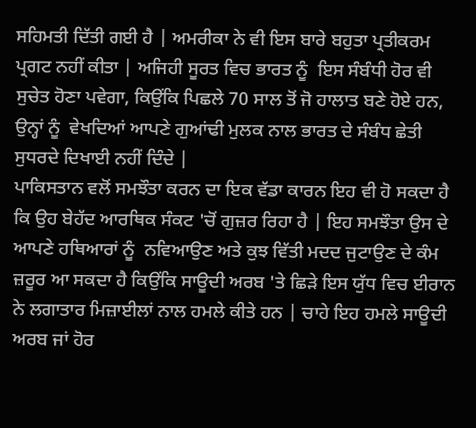ਸਹਿਮਤੀ ਦਿੱਤੀ ਗਈ ਹੈ | ਅਮਰੀਕਾ ਨੇ ਵੀ ਇਸ ਬਾਰੇ ਬਹੁਤਾ ਪ੍ਰਤੀਕਰਮ ਪ੍ਰਗਟ ਨਹੀਂ ਕੀਤਾ | ਅਜਿਹੀ ਸੂਰਤ ਵਿਚ ਭਾਰਤ ਨੂੰ  ਇਸ ਸੰਬੰਧੀ ਹੋਰ ਵੀ ਸੁਚੇਤ ਹੋਣਾ ਪਵੇਗਾ, ਕਿਉਂਕਿ ਪਿਛਲੇ 70 ਸਾਲ ਤੋਂ ਜੋ ਹਾਲਾਤ ਬਣੇ ਹੋਏ ਹਨ, ਉਨ੍ਹਾਂ ਨੂੰ  ਵੇਖਦਿਆਂ ਆਪਣੇ ਗੁਆਂਢੀ ਮੁਲਕ ਨਾਲ ਭਾਰਤ ਦੇ ਸੰਬੰਧ ਛੇਤੀ ਸੁਧਰਦੇ ਦਿਖਾਈ ਨਹੀਂ ਦਿੰਦੇ |
ਪਾਕਿਸਤਾਨ ਵਲੋਂ ਸਮਝੌਤਾ ਕਰਨ ਦਾ ਇਕ ਵੱਡਾ ਕਾਰਨ ਇਹ ਵੀ ਹੋ ਸਕਦਾ ਹੈ ਕਿ ਉਹ ਬੇਹੱਦ ਆਰਥਿਕ ਸੰਕਟ 'ਚੋਂ ਗੁਜ਼ਰ ਰਿਹਾ ਹੈ | ਇਹ ਸਮਝੌਤਾ ਉਸ ਦੇ ਆਪਣੇ ਹਥਿਆਰਾਂ ਨੂੰ  ਨਵਿਆਉਣ ਅਤੇ ਕੁਝ ਵਿੱਤੀ ਮਦਦ ਜੁਟਾਉਣ ਦੇ ਕੰਮ ਜ਼ਰੂਰ ਆ ਸਕਦਾ ਹੈ ਕਿਉਂਕਿ ਸਾਊਦੀ ਅਰਬ 'ਤੇ ਛਿੜੇ ਇਸ ਯੁੱਧ ਵਿਚ ਈਰਾਨ ਨੇ ਲਗਾਤਾਰ ਮਿਜ਼ਾਈਲਾਂ ਨਾਲ ਹਮਲੇ ਕੀਤੇ ਹਨ | ਚਾਹੇ ਇਹ ਹਮਲੇ ਸਾਊਦੀ ਅਰਬ ਜਾਂ ਹੋਰ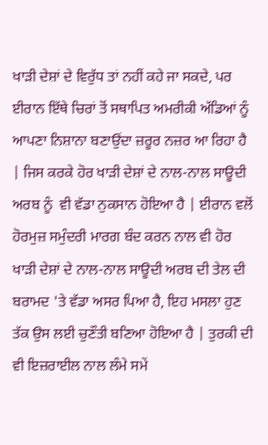ਖਾੜੀ ਦੇਸ਼ਾਂ ਦੇ ਵਿਰੁੱਧ ਤਾਂ ਨਹੀਂ ਕਹੇ ਜਾ ਸਕਦੇ, ਪਰ ਈਰਾਨ ਇੱਥੇ ਚਿਰਾਂ ਤੋਂ ਸਥਾਪਿਤ ਅਮਰੀਕੀ ਅੱਡਿਆਂ ਨੂੰ  ਆਪਣਾ ਨਿਸ਼ਾਨਾ ਬਣਾਉਂਦਾ ਜ਼ਰੂਰ ਨਜ਼ਰ ਆ ਰਿਹਾ ਹੈ | ਜਿਸ ਕਰਕੇ ਹੋਰ ਖਾੜੀ ਦੇਸ਼ਾਂ ਦੇ ਨਾਲ-ਨਾਲ ਸਾਊਦੀ ਅਰਬ ਨੂੰ  ਵੀ ਵੱਡਾ ਨੁਕਸਾਨ ਹੋਇਆ ਹੈ | ਈਰਾਨ ਵਲੋਂ ਹੋਰਮੁਜ਼ ਸਮੁੰਦਰੀ ਮਾਰਗ ਬੰਦ ਕਰਨ ਨਾਲ ਵੀ ਹੋਰ ਖਾੜੀ ਦੇਸ਼ਾਂ ਦੇ ਨਾਲ-ਨਾਲ ਸਾਊਦੀ ਅਰਬ ਦੀ ਤੇਲ ਦੀ ਬਰਾਮਦ 'ਤੇ ਵੱਡਾ ਅਸਰ ਪਿਆ ਹੈ, ਇਹ ਮਸਲਾ ਹੁਣ ਤੱਕ ਉਸ ਲਈ ਚੁਣੌਤੀ ਬਣਿਆ ਹੋਇਆ ਹੈ | ਤੁਰਕੀ ਦੀ ਵੀ ਇਜ਼ਰਾਈਲ ਨਾਲ ਲੰਮੇ ਸਮੇਂ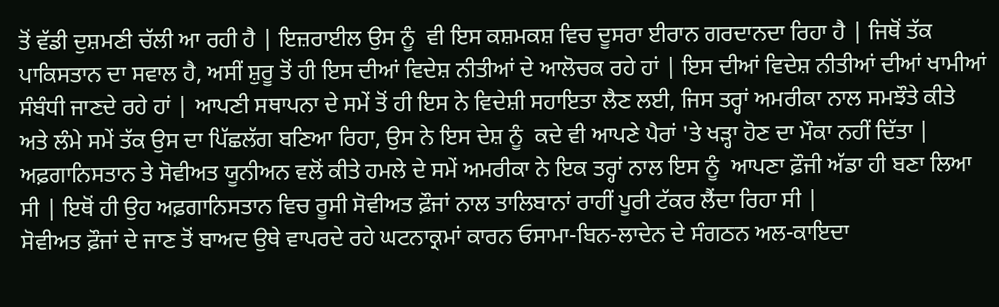ਤੋਂ ਵੱਡੀ ਦੁਸ਼ਮਣੀ ਚੱਲੀ ਆ ਰਹੀ ਹੈ | ਇਜ਼ਰਾਈਲ ਉਸ ਨੂੰ  ਵੀ ਇਸ ਕਸ਼ਮਕਸ਼ ਵਿਚ ਦੂਸਰਾ ਈਰਾਨ ਗਰਦਾਨਦਾ ਰਿਹਾ ਹੈ | ਜਿਥੋਂ ਤੱਕ ਪਾਕਿਸਤਾਨ ਦਾ ਸਵਾਲ ਹੈ, ਅਸੀਂ ਸ਼ੁਰੂ ਤੋਂ ਹੀ ਇਸ ਦੀਆਂ ਵਿਦੇਸ਼ ਨੀਤੀਆਂ ਦੇ ਆਲੋਚਕ ਰਹੇ ਹਾਂ | ਇਸ ਦੀਆਂ ਵਿਦੇਸ਼ ਨੀਤੀਆਂ ਦੀਆਂ ਖਾਮੀਆਂ ਸੰਬੰਧੀ ਜਾਣਦੇ ਰਹੇ ਹਾਂ | ਆਪਣੀ ਸਥਾਪਨਾ ਦੇ ਸਮੇਂ ਤੋਂ ਹੀ ਇਸ ਨੇ ਵਿਦੇਸ਼ੀ ਸਹਾਇਤਾ ਲੈਣ ਲਈ, ਜਿਸ ਤਰ੍ਹਾਂ ਅਮਰੀਕਾ ਨਾਲ ਸਮਝੌਤੇ ਕੀਤੇ ਅਤੇ ਲੰਮੇ ਸਮੇਂ ਤੱਕ ਉਸ ਦਾ ਪਿੱਛਲੱਗ ਬਣਿਆ ਰਿਹਾ, ਉਸ ਨੇ ਇਸ ਦੇਸ਼ ਨੂੰ  ਕਦੇ ਵੀ ਆਪਣੇ ਪੈਰਾਂ 'ਤੇ ਖੜ੍ਹਾ ਹੋਣ ਦਾ ਮੌਕਾ ਨਹੀਂ ਦਿੱਤਾ | ਅਫ਼ਗਾਨਿਸਤਾਨ ਤੇ ਸੋਵੀਅਤ ਯੂਨੀਅਨ ਵਲੋਂ ਕੀਤੇ ਹਮਲੇ ਦੇ ਸਮੇਂ ਅਮਰੀਕਾ ਨੇ ਇਕ ਤਰ੍ਹਾਂ ਨਾਲ ਇਸ ਨੂੰ  ਆਪਣਾ ਫ਼ੌਜੀ ਅੱਡਾ ਹੀ ਬਣਾ ਲਿਆ ਸੀ | ਇਥੋਂ ਹੀ ਉਹ ਅਫ਼ਗਾਨਿਸਤਾਨ ਵਿਚ ਰੂਸੀ ਸੋਵੀਅਤ ਫ਼ੌਜਾਂ ਨਾਲ ਤਾਲਿਬਾਨਾਂ ਰਾਹੀਂ ਪੂਰੀ ਟੱਕਰ ਲੈਂਦਾ ਰਿਹਾ ਸੀ |
ਸੋਵੀਅਤ ਫ਼ੌਜਾਂ ਦੇ ਜਾਣ ਤੋਂ ਬਾਅਦ ਉਥੇ ਵਾਪਰਦੇ ਰਹੇ ਘਟਨਾਕ੍ਰਮਾਂ ਕਾਰਨ ਓਸਾਮਾ-ਬਿਨ-ਲਾਦੇਨ ਦੇ ਸੰਗਠਨ ਅਲ-ਕਾਇਦਾ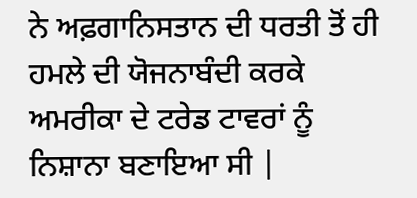ਨੇ ਅਫ਼ਗਾਨਿਸਤਾਨ ਦੀ ਧਰਤੀ ਤੋਂ ਹੀ ਹਮਲੇ ਦੀ ਯੋਜਨਾਬੰਦੀ ਕਰਕੇ ਅਮਰੀਕਾ ਦੇ ਟਰੇਡ ਟਾਵਰਾਂ ਨੂੰ  ਨਿਸ਼ਾਨਾ ਬਣਾਇਆ ਸੀ |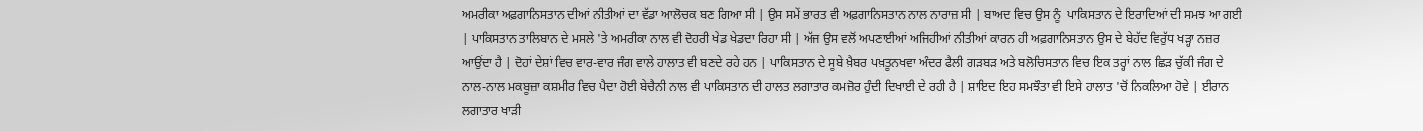ਅਮਰੀਕਾ ਅਫ਼ਗਾਨਿਸਤਾਨ ਦੀਆਂ ਨੀਤੀਆਂ ਦਾ ਵੱਡਾ ਆਲੋਚਕ ਬਣ ਗਿਆ ਸੀ | ਉਸ ਸਮੇਂ ਭਾਰਤ ਵੀ ਅਫ਼ਗਾਨਿਸਤਾਨ ਨਾਲ ਨਾਰਾਜ਼ ਸੀ | ਬਾਅਦ ਵਿਚ ਉਸ ਨੂੰ  ਪਾਕਿਸਤਾਨ ਦੇ ਇਰਾਦਿਆਂ ਦੀ ਸਮਝ ਆ ਗਈ | ਪਾਕਿਸਤਾਨ ਤਾਲਿਬਾਨ ਦੇ ਮਸਲੇ 'ਤੇ ਅਮਰੀਕਾ ਨਾਲ ਵੀ ਦੋਹਰੀ ਖੇਡ ਖੇਡਦਾ ਰਿਹਾ ਸੀ | ਅੱਜ ਉਸ ਵਲੋਂ ਅਪਣਾਈਆਂ ਅਜਿਹੀਆਂ ਨੀਤੀਆਂ ਕਾਰਨ ਹੀ ਅਫ਼ਗਾਨਿਸਤਾਨ ਉਸ ਦੇ ਬੇਹੱਦ ਵਿਰੁੱਧ ਖੜ੍ਹਾ ਨਜ਼ਰ ਆਉਂਦਾ ਹੈ | ਦੋਹਾਂ ਦੇਸ਼ਾਂ ਵਿਚ ਵਾਰ-ਵਾਰ ਜੰਗ ਵਾਲੇ ਹਾਲਾਤ ਵੀ ਬਣਦੇ ਰਹੇ ਹਨ | ਪਾਕਿਸਤਾਨ ਦੇ ਸੂਬੇ ਖ਼ੈਬਰ ਪਖ਼ਤੂਨਖਵਾ ਅੰਦਰ ਫੈਲੀ ਗੜਬੜ ਅਤੇ ਬਲੋਚਿਸਤਾਨ ਵਿਚ ਇਕ ਤਰ੍ਹਾਂ ਨਾਲ ਛਿੜ ਚੁੱਕੀ ਜੰਗ ਦੇ ਨਾਲ-ਨਾਲ ਮਕਬੂਜ਼ਾ ਕਸ਼ਮੀਰ ਵਿਚ ਪੈਦਾ ਹੋਈ ਬੇਚੈਨੀ ਨਾਲ ਵੀ ਪਾਕਿਸਤਾਨ ਦੀ ਹਾਲਤ ਲਗਾਤਾਰ ਕਮਜ਼ੋਰ ਹੁੰਦੀ ਦਿਖਾਈ ਦੇ ਰਹੀ ਹੈ | ਸ਼ਾਇਦ ਇਹ ਸਮਝੌਤਾ ਵੀ ਇਸੇ ਹਾਲਾਤ 'ਚੋਂ ਨਿਕਲਿਆ ਹੋਵੇ | ਈਰਾਨ ਲਗਾਤਾਰ ਖਾੜੀ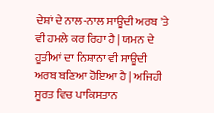ਦੇਸ਼ਾਂ ਦੇ ਨਾਲ-ਨਾਲ ਸਾਊਦੀ ਅਰਬ 'ਤੇ ਵੀ ਹਮਲੇ ਕਰ ਰਿਹਾ ਹੈ | ਯਮਨ ਦੇ ਹੂਤੀਆਂ ਦਾ ਨਿਸ਼ਾਨਾ ਵੀ ਸਾਊਦੀ ਅਰਬ ਬਣਿਆ ਹੋਇਆ ਹੈ | ਅਜਿਹੀ ਸੂਰਤ ਵਿਚ ਪਾਕਿਸਤਾਨ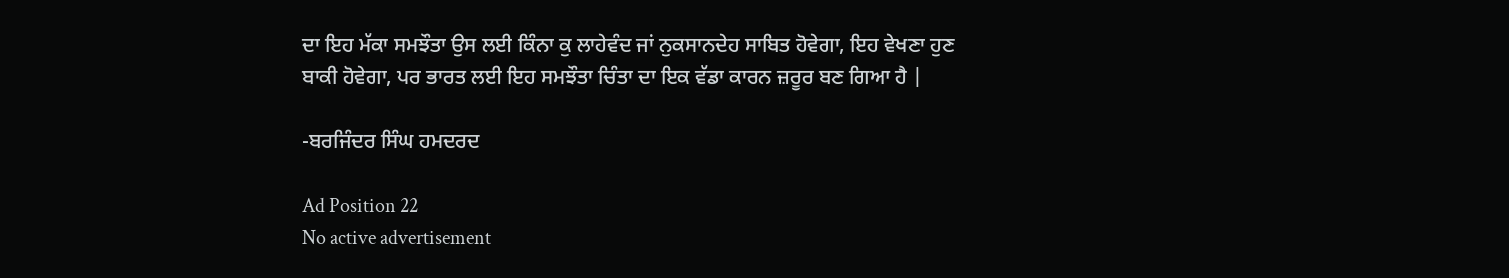ਦਾ ਇਹ ਮੱਕਾ ਸਮਝੌਤਾ ਉਸ ਲਈ ਕਿੰਨਾ ਕੁ ਲਾਹੇਵੰਦ ਜਾਂ ਨੁਕਸਾਨਦੇਹ ਸਾਬਿਤ ਹੋਵੇਗਾ, ਇਹ ਵੇਖਣਾ ਹੁਣ ਬਾਕੀ ਹੋਵੇਗਾ, ਪਰ ਭਾਰਤ ਲਈ ਇਹ ਸਮਝੌਤਾ ਚਿੰਤਾ ਦਾ ਇਕ ਵੱਡਾ ਕਾਰਨ ਜ਼ਰੂਰ ਬਣ ਗਿਆ ਹੈ |

-ਬਰਜਿੰਦਰ ਸਿੰਘ ਹਮਦਰਦ

Ad Position 22
No active advertisement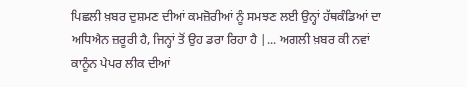ਪਿਛਲੀ ਖ਼ਬਰ ਦੁਸ਼ਮਣ ਦੀਆਂ ਕਮਜ਼ੋਰੀਆਂ ਨੂੰ ਸਮਝਣ ਲਈ ਉਨ੍ਹਾਂ ਹੱਥਕੰਡਿਆਂ ਦਾ ਅਧਿਐਨ ਜ਼ਰੂਰੀ ਹੈ, ਜਿਨ੍ਹਾਂ ਤੋਂ ਉਹ ਡਰਾ ਰਿਹਾ ਹੈ |... ਅਗਲੀ ਖ਼ਬਰ ਕੀ ਨਵਾਂ ਕਾਨੂੰਨ ਪੇਪਰ ਲੀਕ ਦੀਆਂ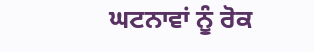ਘਟਨਾਵਾਂ ਨੂੰ ਰੋਕ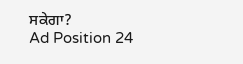ਸਕੇਗਾ?
Ad Position 24